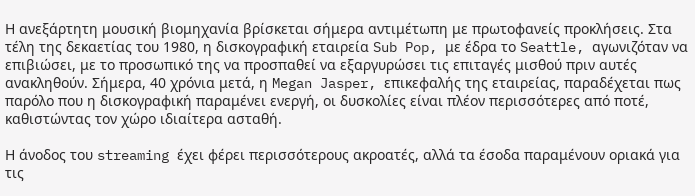Η ανεξάρτητη μουσική βιομηχανία βρίσκεται σήμερα αντιμέτωπη με πρωτοφανείς προκλήσεις. Στα τέλη της δεκαετίας του 1980, η δισκογραφική εταιρεία Sub Pop, με έδρα το Seattle, αγωνιζόταν να επιβιώσει, με το προσωπικό της να προσπαθεί να εξαργυρώσει τις επιταγές μισθού πριν αυτές ανακληθούν. Σήμερα, 40 χρόνια μετά, η Megan Jasper, επικεφαλής της εταιρείας, παραδέχεται πως παρόλο που η δισκογραφική παραμένει ενεργή, οι δυσκολίες είναι πλέον περισσότερες από ποτέ, καθιστώντας τον χώρο ιδιαίτερα ασταθή.

Η άνοδος του streaming έχει φέρει περισσότερους ακροατές, αλλά τα έσοδα παραμένουν οριακά για τις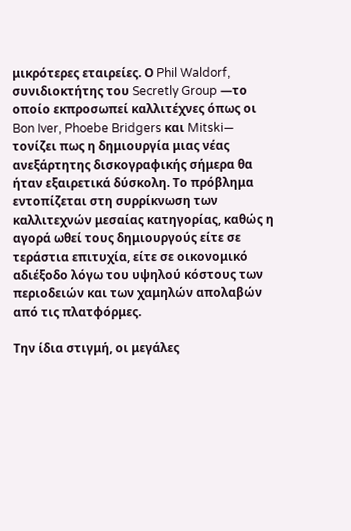μικρότερες εταιρείες. Ο Phil Waldorf, συνιδιοκτήτης του Secretly Group —το οποίο εκπροσωπεί καλλιτέχνες όπως οι Bon Iver, Phoebe Bridgers και Mitski— τονίζει πως η δημιουργία μιας νέας ανεξάρτητης δισκογραφικής σήμερα θα ήταν εξαιρετικά δύσκολη. Το πρόβλημα εντοπίζεται στη συρρίκνωση των καλλιτεχνών μεσαίας κατηγορίας, καθώς η αγορά ωθεί τους δημιουργούς είτε σε τεράστια επιτυχία, είτε σε οικονομικό αδιέξοδο λόγω του υψηλού κόστους των περιοδειών και των χαμηλών απολαβών από τις πλατφόρμες.

Την ίδια στιγμή, οι μεγάλες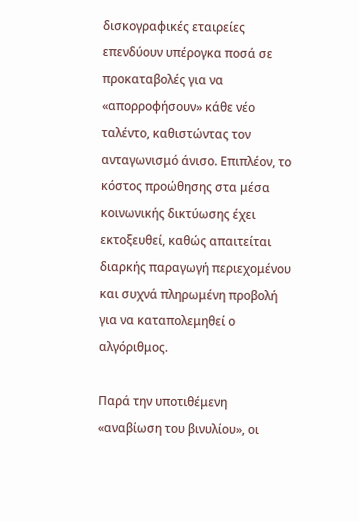δισκογραφικές εταιρείες επενδύουν υπέρογκα ποσά σε προκαταβολές για να «απορροφήσουν» κάθε νέο ταλέντο, καθιστώντας τον ανταγωνισμό άνισο. Επιπλέον, το κόστος προώθησης στα μέσα κοινωνικής δικτύωσης έχει εκτοξευθεί, καθώς απαιτείται διαρκής παραγωγή περιεχομένου και συχνά πληρωμένη προβολή για να καταπολεμηθεί ο αλγόριθμος.

Παρά την υποτιθέμενη «αναβίωση του βινυλίου», οι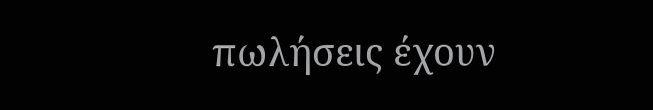πωλήσεις έχουν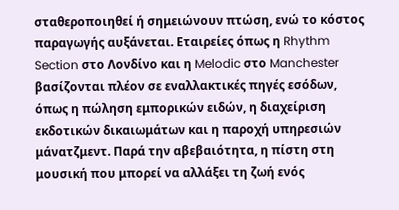σταθεροποιηθεί ή σημειώνουν πτώση, ενώ το κόστος παραγωγής αυξάνεται. Εταιρείες όπως η Rhythm Section στο Λονδίνο και η Melodic στο Manchester βασίζονται πλέον σε εναλλακτικές πηγές εσόδων, όπως η πώληση εμπορικών ειδών, η διαχείριση εκδοτικών δικαιωμάτων και η παροχή υπηρεσιών μάνατζμεντ. Παρά την αβεβαιότητα, η πίστη στη μουσική που μπορεί να αλλάξει τη ζωή ενός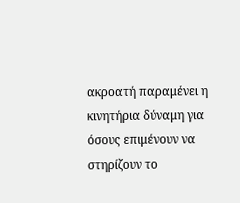ακροατή παραμένει η κινητήρια δύναμη για όσους επιμένουν να στηρίζουν το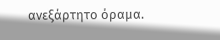ανεξάρτητο όραμα.